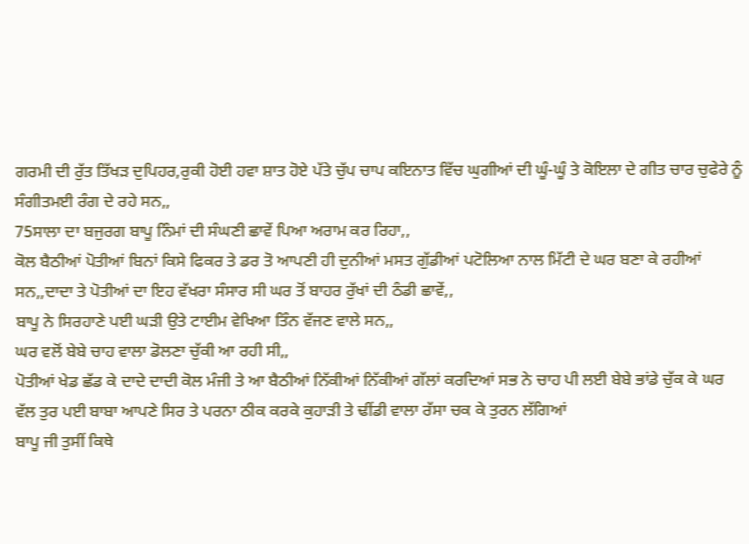ਗਰਮੀ ਦੀ ਰੁੱਤ ਤਿੱਖੜ ਦੁਪਿਹਰ,ਰੁਕੀ ਹੋਈ ਹਵਾ ਸ਼ਾਤ ਹੋਏ ਪੱਤੇ ਚੁੱਪ ਚਾਪ ਕਇਨਾਤ ਵਿੱਚ ਘੁਗੀਆਂ ਦੀ ਘੂੰ-ਘੂੰ ਤੇ ਕੋਇਲਾ ਦੇ ਗੀਤ ਚਾਰ ਚੁਫੇਰੇ ਨੂੰ ਸੰਗੀਤਮਈ ਰੰਗ ਦੇ ਰਹੇ ਸਨ,,
75ਸਾਲਾ ਦਾ ਬਜੁਰਗ ਬਾਪੂ ਨਿੰਮਾਂ ਦੀ ਸੰਘਣੀ ਛਾਵੇਂ ਪਿਆ ਅਰਾਮ ਕਰ ਰਿਹਾ,,
ਕੋਲ ਬੈਠੀਆਂ ਪੋਤੀਆਂ ਬਿਨਾਂ ਕਿਸੇ ਫਿਕਰ ਤੇ ਡਰ ਤੋ ਆਪਣੀ ਹੀ ਦੁਨੀਆਂ ਮਸਤ ਗੁੱਡੀਆਂ ਪਟੋਲਿਆ ਨਾਲ ਮਿੱਟੀ ਦੇ ਘਰ ਬਣਾ ਕੇ ਰਹੀਆਂ ਸਨ,,ਦਾਦਾ ਤੇ ਪੋਤੀਆਂ ਦਾ ਇਹ ਵੱਖਰਾ ਸੰਸਾਰ ਸੀ ਘਰ ਤੋਂ ਬਾਹਰ ਰੁੱਖਾਂ ਦੀ ਠੰਡੀ ਛਾਵੇਂ,,
ਬਾਪੂ ਨੇ ਸਿਰਹਾਣੇ ਪਈ ਘੜੀ ਉਤੇ ਟਾਈਮ ਵੇਖਿਆ ਤਿੰਨ ਵੱਜਣ ਵਾਲੇ ਸਨ,,
ਘਰ ਵਲੋਂ ਬੇਬੇ ਚਾਹ ਵਾਲਾ ਡੋਲਣਾ ਚੁੱਕੀ ਆ ਰਹੀ ਸੀ,,
ਪੋਤੀਆਂ ਖੇਡ ਛੱਡ ਕੇ ਦਾਦੇ ਦਾਦੀ ਕੋਲ ਮੰਜੀ ਤੇ ਆ ਬੈਠੀਆਂ ਨਿੱਕੀਆਂ ਨਿੱਕੀਆਂ ਗੱਲਾਂ ਕਰਦਿਆਂ ਸਭ ਨੇ ਚਾਹ ਪੀ ਲਈ ਬੇਬੇ ਭਾਂਡੇ ਚੁੱਕ ਕੇ ਘਰ ਵੱਲ ਤੁਰ ਪਈ ਬਾਬਾ ਆਪਣੇ ਸਿਰ ਤੇ ਪਰਨਾ ਠੀਕ ਕਰਕੇ ਕੁਹਾੜੀ ਤੇ ਢੀਂਡੀ ਵਾਲਾ ਰੱਸਾ ਚਕ ਕੇ ਤੁਰਨ ਲੱਗਿਆਂ
ਬਾਪੂ ਜੀ ਤੁਸੀਂ ਕਿਥੇ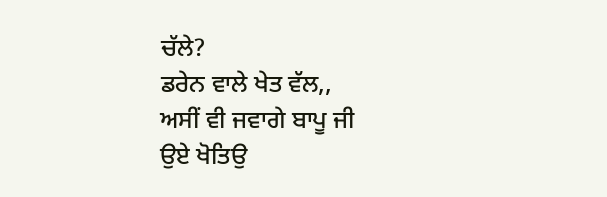ਚੱਲੇ?
ਡਰੇਨ ਵਾਲੇ ਖੇਤ ਵੱਲ,,
ਅਸੀਂ ਵੀ ਜਵਾਗੇ ਬਾਪੂ ਜੀ
ਉਏ ਖੋਤਿਉ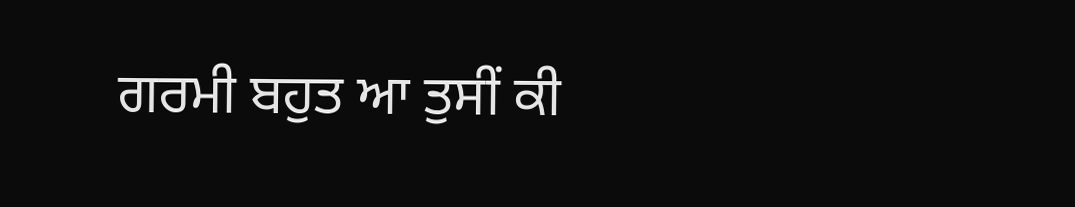ਗਰਮੀ ਬਹੁਤ ਆ ਤੁਸੀਂ ਕੀ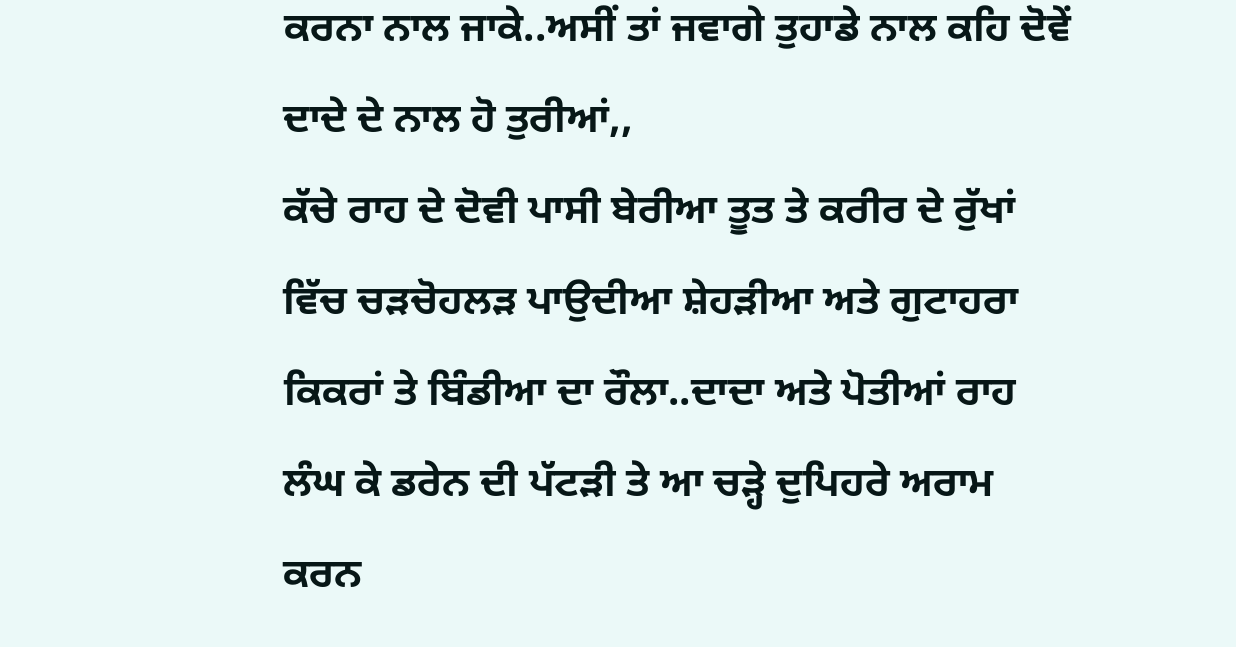ਕਰਨਾ ਨਾਲ ਜਾਕੇ..ਅਸੀਂ ਤਾਂ ਜਵਾਗੇ ਤੁਹਾਡੇ ਨਾਲ ਕਹਿ ਦੋਵੇਂ ਦਾਦੇ ਦੇ ਨਾਲ ਹੋ ਤੁਰੀਆਂ,,
ਕੱਚੇ ਰਾਹ ਦੇ ਦੋਵੀ ਪਾਸੀ ਬੇਰੀਆ ਤੂਤ ਤੇ ਕਰੀਰ ਦੇ ਰੁੱਖਾਂ ਵਿੱਚ ਚੜਚੋਹਲੜ ਪਾਉਦੀਆ ਸ਼ੇਹੜੀਆ ਅਤੇ ਗੁਟਾਹਰਾ ਕਿਕਰਾਂ ਤੇ ਬਿੰਡੀਆ ਦਾ ਰੌਲਾ..ਦਾਦਾ ਅਤੇ ਪੋਤੀਆਂ ਰਾਹ ਲੰਘ ਕੇ ਡਰੇਨ ਦੀ ਪੱਟੜੀ ਤੇ ਆ ਚੜ੍ਹੇ ਦੁਪਿਹਰੇ ਅਰਾਮ ਕਰਨ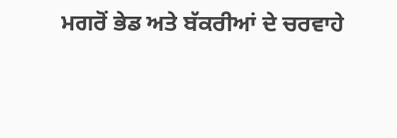ਮਗਰੋਂ ਭੇਡ ਅਤੇ ਬੱਕਰੀਆਂ ਦੇ ਚਰਵਾਹੇ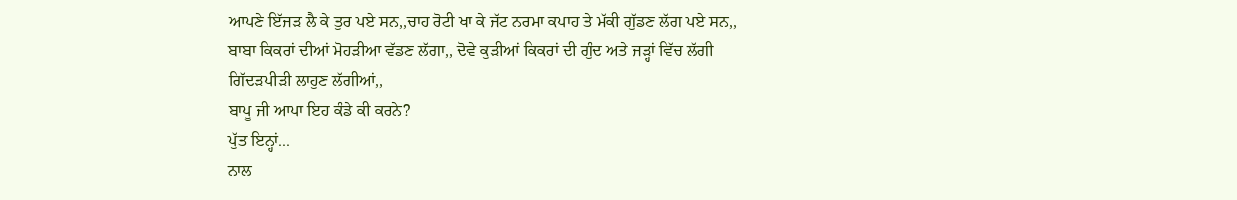ਆਪਣੇ ਇੱਜੜ ਲੈ ਕੇ ਤੁਰ ਪਏ ਸਨ,,ਚਾਹ ਰੋਟੀ ਖਾ ਕੇ ਜੱਟ ਨਰਮਾ ਕਪਾਹ ਤੇ ਮੱਕੀ ਗੁੱਡਣ ਲੱਗ ਪਏ ਸਨ,,
ਬਾਬਾ ਕਿਕਰਾਂ ਦੀਆਂ ਮੋਹੜੀਆ ਵੱਡਣ ਲੱਗਾ,, ਦੋਵੇ ਕੁੜੀਆਂ ਕਿਕਰਾਂ ਦੀ ਗੁੰਦ ਅਤੇ ਜੜ੍ਹਾਂ ਵਿੱਚ ਲੱਗੀ ਗਿੱਦੜਪੀੜੀ ਲਾਹੁਣ ਲੱਗੀਆਂ,,
ਬਾਪੂ ਜੀ ਆਪਾ ਇਹ ਕੰਡੇ ਕੀ ਕਰਨੇ?
ਪੁੱਤ ਇਨ੍ਹਾਂ...
ਨਾਲ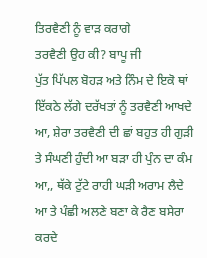ਤਿਰਵੈਣੀ ਨੂੰ ਵਾੜ ਕਰਾਗੇ
ਤਰਵੈਣੀ ਉਹ ਕੀ? ਬਾਪੂ ਜੀ
ਪੁੱਤ ਪਿੱਪਲ ਬੋਹੜ ਅਤੇ ਨਿੰਮ ਦੇ ਇਕੋ ਥਾਂ ਇੱਕਠੇ ਲੱਗੇ ਦਰੱਖਤਾਂ ਨੂੰ ਤਰਵੈਣੀ ਆਖਦੇ ਆ, ਸ਼ੇਰਾ ਤਰਵੈਣੀ ਦੀ ਛਾਂ ਬਹੁਤ ਹੀ ਗੁੜੀ ਤੇ ਸੰਘਣੀ ਹੁੰਦੀ ਆ ਬੜਾ ਹੀ ਪੁੰਨ ਦਾ ਕੰਮ ਆ,, ਥੱਕੇ ਟੁੱਟੇ ਰਾਹੀ ਘੜੀ ਅਰਾਮ ਲੈਦੇ ਆ ਤੇ ਪੰਛੀ ਅਲਣੇ ਬਣਾ ਕੇ ਰੈਣ ਬਸੇਰਾ ਕਰਦੇ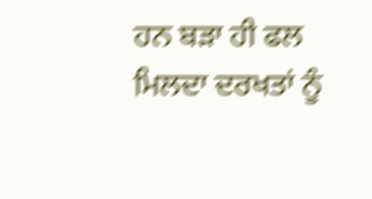ਹਨ ਬੜਾ ਹੀ ਫਲ ਮਿਲਦਾ ਦਰਖਤਾਂ ਨੂੰ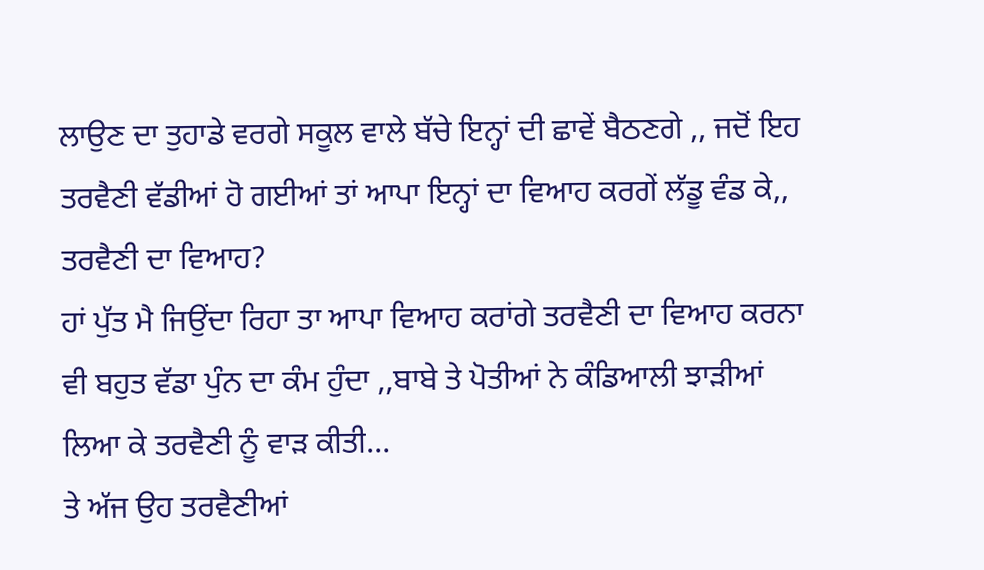ਲਾਉਣ ਦਾ ਤੁਹਾਡੇ ਵਰਗੇ ਸਕੂਲ ਵਾਲੇ ਬੱਚੇ ਇਨ੍ਹਾਂ ਦੀ ਛਾਵੇਂ ਬੈਠਣਗੇ ,, ਜਦੋਂ ਇਹ ਤਰਵੈਣੀ ਵੱਡੀਆਂ ਹੋ ਗਈਆਂ ਤਾਂ ਆਪਾ ਇਨ੍ਹਾਂ ਦਾ ਵਿਆਹ ਕਰਗੇਂ ਲੱਡੂ ਵੰਡ ਕੇ,,
ਤਰਵੈਣੀ ਦਾ ਵਿਆਹ?
ਹਾਂ ਪੁੱਤ ਮੈ ਜਿਉਂਦਾ ਰਿਹਾ ਤਾ ਆਪਾ ਵਿਆਹ ਕਰਾਂਗੇ ਤਰਵੈਣੀ ਦਾ ਵਿਆਹ ਕਰਨਾ ਵੀ ਬਹੁਤ ਵੱਡਾ ਪੁੰਨ ਦਾ ਕੰਮ ਹੁੰਦਾ ,,ਬਾਬੇ ਤੇ ਪੋਤੀਆਂ ਨੇ ਕੰਡਿਆਲੀ ਝਾੜੀਆਂ ਲਿਆ ਕੇ ਤਰਵੈਣੀ ਨੂੰ ਵਾੜ ਕੀਤੀ…
ਤੇ ਅੱਜ ਉਹ ਤਰਵੈਣੀਆਂ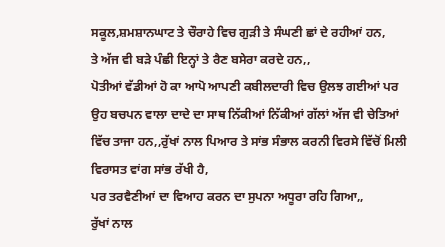ਸਕੂਲ,ਸ਼ਮਸ਼ਾਨਘਾਟ ਤੇ ਚੌਰਾਹੇ ਵਿਚ ਗੁੜੀ ਤੇ ਸੰਘਣੀ ਛਾਂ ਦੇ ਰਹੀਆਂ ਹਨ,
ਤੇ ਅੱਜ ਵੀ ਬੜੇ ਪੰਛੀ ਇਨ੍ਹਾਂ ਤੇ ਰੈਣ ਬਸੇਰਾ ਕਰਦੇ ਹਨ,,
ਪੋਤੀਆਂ ਵੱਡੀਆਂ ਹੋ ਕਾ ਆਪੋ ਆਪਣੀ ਕਬੀਲਦਾਰੀ ਵਿਚ ਉਲਝ ਗਈਆਂ ਪਰ ਉਹ ਬਚਪਨ ਵਾਲਾ ਦਾਦੇ ਦਾ ਸਾਥ ਨਿੱਕੀਆਂ ਨਿੱਕੀਆਂ ਗੱਲਾਂ ਅੱਜ ਵੀ ਚੇਤਿਆਂ ਵਿੱਚ ਤਾਜਾ ਹਨ,,ਰੁੱਖਾਂ ਨਾਲ ਪਿਆਰ ਤੇ ਸਾਂਭ ਸੰਭਾਲ ਕਰਨੀ ਵਿਰਸੇ ਵਿੱਚੋਂ ਮਿਲੀ ਵਿਰਾਸਤ ਵਾਂਗ ਸਾਂਭ ਰੱਖੀ ਹੈ,
ਪਰ ਤਰਵੈਣੀਆਂ ਦਾ ਵਿਆਹ ਕਰਨ ਦਾ ਸੁਪਨਾ ਅਧੂਰਾ ਰਹਿ ਗਿਆ,,
ਰੁੱਖਾਂ ਨਾਲ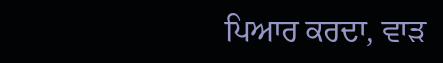ਪਿਆਰ ਕਰਦਾ, ਵਾੜ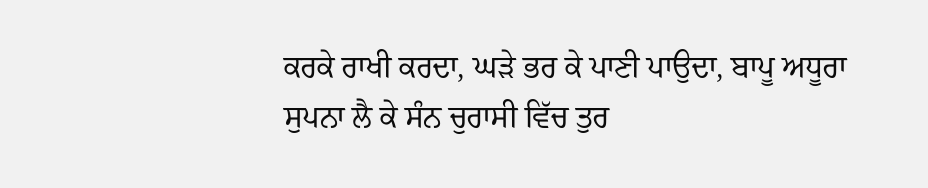ਕਰਕੇ ਰਾਖੀ ਕਰਦਾ, ਘੜੇ ਭਰ ਕੇ ਪਾਣੀ ਪਾਉਦਾ, ਬਾਪੂ ਅਧੂਰਾ ਸੁਪਨਾ ਲੈ ਕੇ ਸੰਨ ਚੁਰਾਸੀ ਵਿੱਚ ਤੁਰ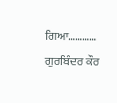ਗਿਆ…………
ਗੁਰਬਿੰਦਰ ਕੌਰ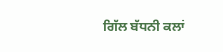ਗਿੱਲ ਬੱਧਨੀ ਕਲਾਂ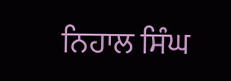ਨਿਹਾਲ ਸਿੰਘ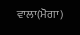ਵਾਲਾ(ਮੋਗਾ)